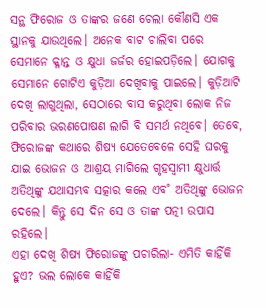ସନ୍ଥ ଫିରୋଜ ଓ ତାଙ୍କର ଜଣେ ଚେଲା କୌଣସି ଏକ ସ୍ଥାନକୁ ଯାଉଥିଲେ। ଅନେକ ବାଟ ଚାଲିବା ପରେ ସେମାନେ କ୍ଳାନ୍ତ ଓ କ୍ଷୁଧା ଜର୍ଜର ହୋଇପଡ଼ିଲେ। ଯୋଗକୁ ସେମାନେ ଗୋଟିଏ କୁଡ଼ିଆ ଦେଖିବାକୁ ପାଇଲେ। କୁଡ଼ିଆଟି ଦେଖି ଲାଗୁଥିଲା, ସେଠାରେ ବାସ କରୁଥିବା ଲୋକ ନିଜ ପରିବାର ଭରଣପୋଷଣ ଲାଗି ବି ସମର୍ଥ ନଥିବେ। ତେବେ, ଫିରୋଜଙ୍କ କଥାରେ ଶିଷ୍ୟ ଯେତେବେଳେ ସେହି ଘରକୁ ଯାଇ ଭୋଜନ ଓ ଆଶ୍ରୟ ମାଗିଲେ ଗୃହସ୍ବାମୀ କ୍ଷୁଧାର୍ତ୍ତ ଅତିଥିଙ୍କୁ ଯଥାସମ୍ଭବ ସତ୍କାର କଲେ ଏବ˚ ଅତିଥିଙ୍କୁ ଭୋଜନ ଦେଲେ। କିନ୍ତୁ ସେ ଦିନ ସେ ଓ ତାଙ୍କ ପତ୍ନୀ ଉପାସ ରହିଲେ।
ଏହା ଦେଖି ଶିଷ୍ୟ ଫିରୋଜଙ୍କୁ ପଚାରିଲା- ଏମିତି କାହିଁକି ହୁଏ? ଭଲ ଲୋକେ କାହିଁକି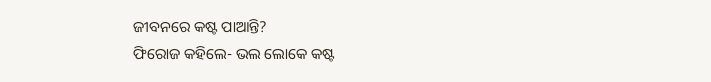ଜୀବନରେ କଷ୍ଟ ପାଆନ୍ତି?
ଫିରୋଜ କହିଲେ- ଭଲ ଲୋକେ କଷ୍ଟ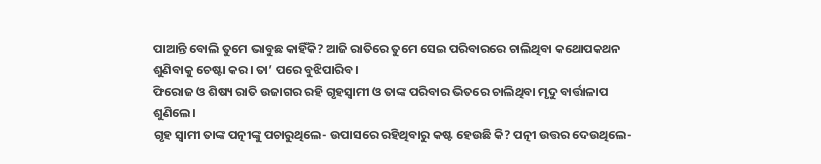ପାଆନ୍ତି ବୋଲି ତୁମେ ଭାବୁଛ କାହିଁକି? ଆଜି ରାତିରେ ତୁମେ ସେଇ ପରିବାରରେ ଚାଲିଥିବା କଥୋପକଥନ ଶୁଣିବାକୁ ଚେଷ୍ଟା କର। ତା’ ପରେ ବୁଝିପାରିବ।
ଫିରୋଜ ଓ ଶିଷ୍ୟ ରାତି ଉଜାଗର ରହି ଗୃହସ୍ବାମୀ ଓ ତାଙ୍କ ପରିବାର ଭିତରେ ଚାଲିଥିବା ମୃଦୁ ବାର୍ତ୍ତାଳାପ ଶୁଣିଲେ।
ଗୃହ ସ୍ବାମୀ ତାଙ୍କ ପତ୍ନୀଙ୍କୁ ପଚାରୁଥିଲେ- ଉପାସରେ ରହିଥିବାରୁ କଷ୍ଟ ହେଉଛି କି? ପତ୍ନୀ ଉତ୍ତର ଦେଉଥିଲେ-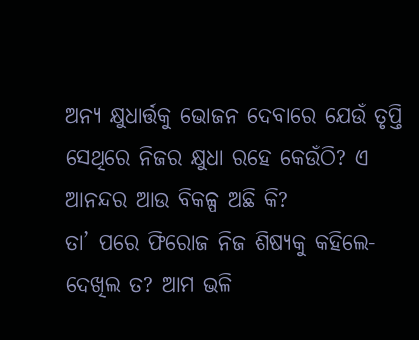ଅନ୍ୟ କ୍ଷୁଧାର୍ତ୍ତକୁ ଭୋଜନ ଦେବାରେ ଯେଉଁ ତୃପ୍ତି ସେଥିରେ ନିଜର କ୍ଷୁଧା ରହେ କେଉଁଠି? ଏ ଆନନ୍ଦର ଆଉ ବିକଳ୍ପ ଅଛି କି?
ତା’ ପରେ ଫିରୋଜ ନିଜ ଶିଷ୍ୟକୁ କହିଲେ- ଦେଖିଲ ତ? ଆମ ଭଳି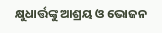କ୍ଷୁଧାର୍ତ୍ତଙ୍କୁ ଆଶ୍ରୟ ଓ ଭୋଜନ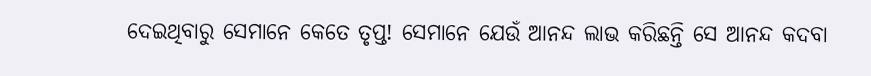ଦେଇଥିବାରୁ ସେମାନେ କେତେ ତୃପ୍ତ! ସେମାନେ ଯେଉଁ ଆନନ୍ଦ ଲାଭ କରିଛନ୍ତି ସେ ଆନନ୍ଦ କଦବା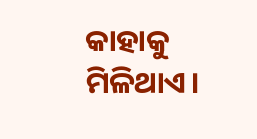କାହାକୁ ମିଳିଥାଏ।